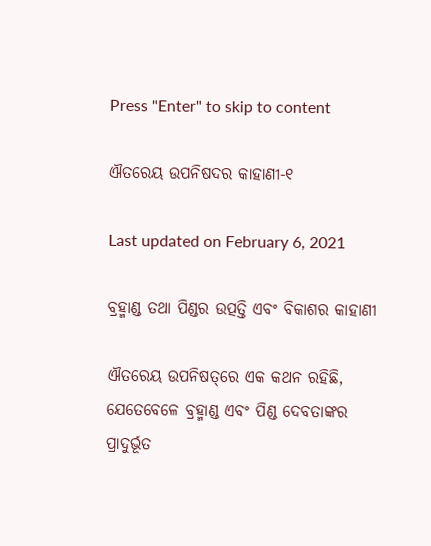Press "Enter" to skip to content

ଐତରେୟ ଉପନିଷଦର କାହାଣୀ-୧

Last updated on February 6, 2021

ବ୍ରହ୍ମାଣ୍ଡ ତଥା ପିଣ୍ଡର ଉତ୍ପତ୍ତି ଏବଂ ବିକାଶର କାହାଣୀ

ଐତରେୟ ଉପନିଷତ୍‌ରେ ଏକ କଥନ ରହିଛି, ଯେତେବେଳେ ବ୍ରହ୍ମାଣ୍ଡ ଏବଂ ପିଣ୍ଡ ଦେବତାଙ୍କର ପ୍ରାଦୁର୍ଭୂତ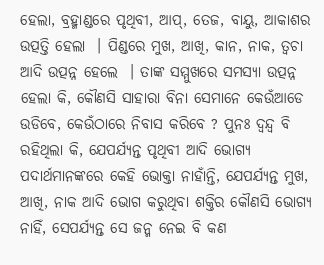ହେଲା, ବ୍ରହ୍ମାଣ୍ଡରେ ପୃଥିବୀ, ଆପ୍‌, ତେଜ, ବାୟୁ, ଆକାଶର ଉତ୍ପତ୍ତି ହେଲା  । ପିଣ୍ଡରେ ମୁଖ, ଆଖି, କାନ, ନାକ, ତ୍ୱଚା ଆଦି ଉତ୍ପନ୍ନ ହେଲେ  । ତାଙ୍କ ସମ୍ମୁଖରେ ସମସ୍ୟା ଉତ୍ପନ୍ନ ହେଲା କି, କୌଣସି ସାହାରା ବିନା ସେମାନେ କେଉଁଆଡେ ଉଡିବେ, କେଉଁଠାରେ ନିବାସ କରିବେ ? ପୁନଃ ଦ୍ୱନ୍ଦ୍ୱ ବି ରହିଥିଲା କି, ଯେପର୍ଯ୍ୟନ୍ତ ପୃଥିବୀ ଆଦି ଭୋଗ୍ୟ ପଦାର୍ଥମାନଙ୍କରେ କେହି ଭୋକ୍ତା ନାହାଁନ୍ତି, ଯେପର୍ଯ୍ୟନ୍ତ ମୁଖ, ଆଖି, ନାକ ଆଦି ଭୋଗ କରୁଥିବା ଶକ୍ତିର କୌଣସି ଭୋଗ୍ୟ ନାହିଁ, ସେପର୍ଯ୍ୟନ୍ତ ସେ ଜନ୍ମ ନେଇ ବି କଣ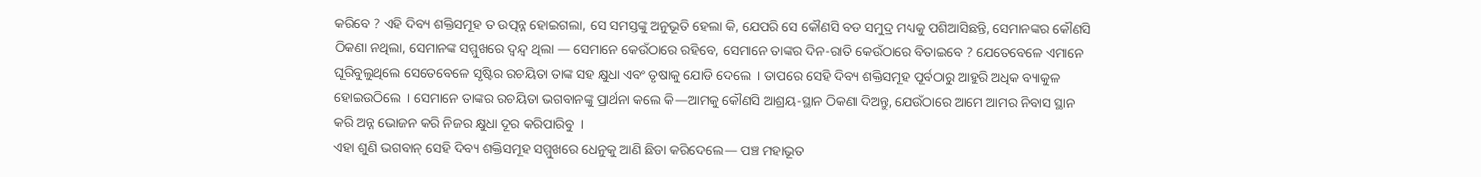କରିବେ ? ଏହି ଦିବ୍ୟ ଶକ୍ତିସମୂହ ତ ଉତ୍ପନ୍ନ ହୋଇଗଲା, ସେ ସମସ୍ତଙ୍କୁ ଅନୁଭୂତି ହେଲା କି, ଯେପରି ସେ କୌଣସି ବଡ ସମୁଦ୍ର ମଧ୍ୟକୁ ପଶିଆସିଛନ୍ତି, ସେମାନଙ୍କର କୌଣସି ଠିକଣା ନଥିଲା, ସେମାନଙ୍କ ସମ୍ମୁଖରେ ଦ୍ୱନ୍ଦ୍ୱ ଥିଲା — ସେମାନେ କେଉଁଠାରେ ରହିବେ, ସେମାନେ ତାଙ୍କର ଦିନ-ରାତି କେଉଁଠାରେ ବିତାଇବେ ? ଯେତେବେଳେ ଏମାନେ ଘୂରିବୁଲୁଥିଲେ ସେତେବେଳେ ସୃଷ୍ଟିର ରଚୟିତା ତାଙ୍କ ସହ କ୍ଷୁଧା ଏବଂ ତୃଷାକୁ ଯୋଡି ଦେଲେ  । ତାପରେ ସେହି ଦିବ୍ୟ ଶକ୍ତିସମୂହ ପୂର୍ବଠାରୁ ଆହୁରି ଅଧିକ ବ୍ୟାକୁଳ ହୋଇଉଠିଲେ  । ସେମାନେ ତାଙ୍କର ରଚୟିତା ଭଗବାନଙ୍କୁ ପ୍ରାର୍ଥନା କଲେ କି—ଆମକୁ କୌଣସି ଆଶ୍ରୟ-ସ୍ଥାନ ଠିକଣା ଦିଅନ୍ତୁ, ଯେଉଁଠାରେ ଆମେ ଆମର ନିବାସ ସ୍ଥାନ କରି ଅନ୍ନ ଭୋଜନ କରି ନିଜର କ୍ଷୁଧା ଦୂର କରିପାରିବୁ  ।
ଏହା ଶୁଣି ଭଗବାନ୍‌ ସେହି ଦିବ୍ୟ ଶକ୍ତିସମୂହ ସମ୍ମୁଖରେ ଧେନୁକୁ ଆଣି ଛିଡା କରିଦେଲେ— ପଞ୍ଚ ମହାଭୂତ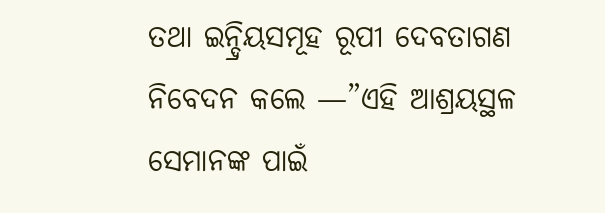ତଥା ଇନ୍ଦ୍ରିୟସମୂହ ରୂପୀ ଦେବତାଗଣ ନିବେଦନ କଲେ —”ଏହି ଆଶ୍ରୟସ୍ଥଳ ସେମାନଙ୍କ ପାଇଁ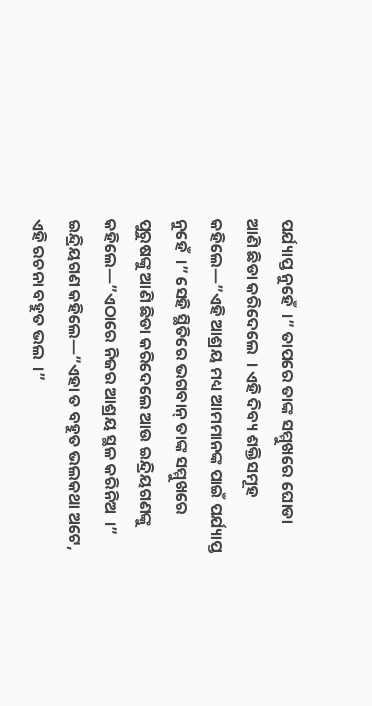ପର୍ଯ୍ୟାପ୍ତ ନୁହେଁ  ।” ତାପରେ ତାଙ୍କ ସମ୍ମୁଖରେ ଘୋଡା ଆଣି ଛିଡା କରିଦେଲେ  । ଏହି ଦିବ୍ୟ ଶକ୍ତିସମୂହ କହିଲେ—”ଏହି ଆଶ୍ରୟ ମଧ୍ୟ ଆମମାନଙ୍କ ପାଇଁ ପର୍ଯ୍ୟାପ୍ତ ନୁହେଁ  ।” ସେହି ସ୍ଥିତିରେ ଭଗବାନ୍‌ ତାଙ୍କ ସମ୍ମୁଖରେ ପୁରୁଷଙ୍କୁ ଆଣି ଛିଡା କରିଦେଲେ ଆଉ ଇନ୍ଦ୍ରିୟଗଣଙ୍କୁ କହିଲେ—”ଏଠାରେ ନିଜର ଆଶ୍ରୟ ସ୍ଥଳ କରିନିଅ  ।” ଇନ୍ଦ୍ରିୟଗଣ କହିଲେ—”ଏହା ତ ବହୁତ ଭଲକଥା ଅଟେ, ଏହି ରଚନା ବହୁତ ଭଲ  ।”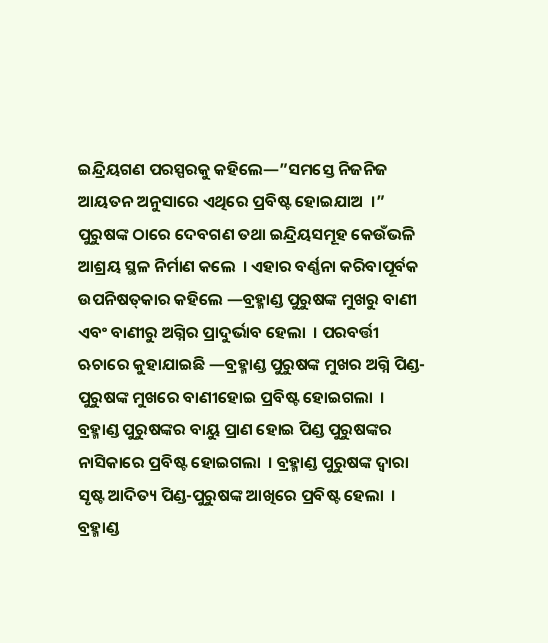ଇନ୍ଦ୍ରିୟଗଣ ପରସ୍ପରକୁ କହିଲେ—”ସମସ୍ତେ ନିଜନିଜ ଆୟତନ ଅନୁସାରେ ଏଥିରେ ପ୍ରବିଷ୍ଟ ହୋଇଯାଅ  ।”
ପୁରୁଷଙ୍କ ଠାରେ ଦେବଗଣ ତଥା ଇନ୍ଦ୍ରିୟସମୂହ କେଉଁଭଳି ଆଶ୍ରୟ ସ୍ଥଳ ନିର୍ମାଣ କଲେ  । ଏହାର ବର୍ଣ୍ଣନା କରିବାପୂର୍ବକ ଉପନିଷତ୍‌କାର କହିଲେ —ବ୍ରହ୍ମାଣ୍ଡ ପୁରୁଷଙ୍କ ମୁଖରୁ ବାଣୀ ଏବଂ ବାଣୀରୁ ଅଗ୍ନିର ପ୍ରାଦୁର୍ଭାବ ହେଲା  । ପରବର୍ତ୍ତୀ ଋଚାରେ କୁହାଯାଇଛି —ବ୍ରହ୍ମାଣ୍ଡ ପୁରୁଷଙ୍କ ମୁଖର ଅଗ୍ନି ପିଣ୍ଡ-ପୁରୁଷଙ୍କ ମୁଖରେ ବାଣୀହୋଇ ପ୍ରବିଷ୍ଟ ହୋଇଗଲା  । ବ୍ରହ୍ମାଣ୍ଡ ପୁରୁଷଙ୍କର ବାୟୁ ପ୍ରାଣ ହୋଇ ପିଣ୍ଡ ପୁରୁଷଙ୍କର ନାସିକାରେ ପ୍ରବିଷ୍ଟ ହୋଇଗଲା  । ବ୍ରହ୍ମାଣ୍ଡ ପୁରୁଷଙ୍କ ଦ୍ୱାରା ସୃଷ୍ଟ ଆଦିତ୍ୟ ପିଣ୍ଡ-ପୁରୁଷଙ୍କ ଆଖିରେ ପ୍ରବିଷ୍ଟ ହେଲା  । ବ୍ରହ୍ମାଣ୍ଡ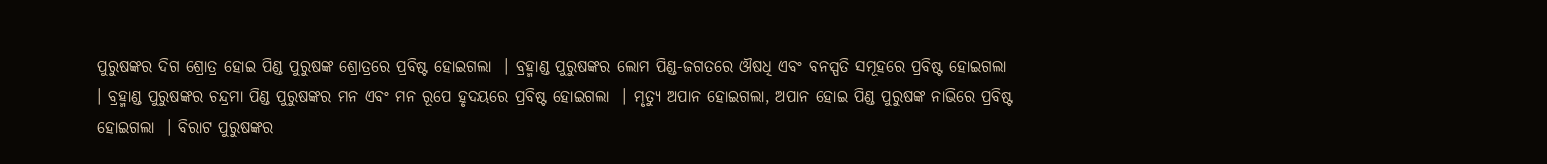ପୁରୁଷଙ୍କର ଦିଗ ଶ୍ରୋତ୍ର ହୋଇ ପିଣ୍ଡ ପୁରୁଷଙ୍କ ଶ୍ରୋତ୍ରରେ ପ୍ରବିଷ୍ଟ ହୋଇଗଲା  । ବ୍ରହ୍ମାଣ୍ଡ ପୁରୁଷଙ୍କର ଲୋମ ପିଣ୍ଡ-ଜଗତରେ ଔଷଧି ଏବଂ ବନସ୍ପତି ସମୂହରେ ପ୍ରବିଷ୍ଟ ହୋଇଗଲା  । ବ୍ରହ୍ମାଣ୍ଡ ପୁରୁଷଙ୍କର ଚନ୍ଦ୍ରମା ପିଣ୍ଡ ପୁରୁଷଙ୍କର ମନ ଏବଂ ମନ ରୂପେ ହୃଦୟରେ ପ୍ରବିଷ୍ଟ ହୋଇଗଲା  । ମୃତ୍ୟୁ ଅପାନ ହୋଇଗଲା, ଅପାନ ହୋଇ ପିଣ୍ଡ ପୁରୁଷଙ୍କ ନାଭିରେ ପ୍ରବିଷ୍ଟ ହୋଇଗଲା  । ବିରାଟ ପୁରୁଷଙ୍କର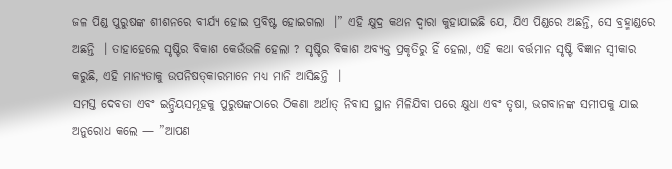ଜଳ ପିଣ୍ଡ ପୁରୁଷଙ୍କ ଶୀଶନରେ ବୀର୍ଯ୍ୟ ହୋଇ ପ୍ରବିଷ୍ଟ ହୋଇଗଲା  ।” ଏହି କ୍ଷୁଦ୍ର କଥନ ଦ୍ୱାରା କୁହାଯାଇଛି ଯେ, ଯିଏ ପିଣ୍ଡରେ ଅଛନ୍ତି, ସେ ବ୍ରହ୍ମାଣ୍ଡରେ ଅଛନ୍ତି  । ତାହାହେଲେ ସୃଷ୍ଟିର ବିକାଶ କେଉଁଭଳି ହେଲା ? ସୃଷ୍ଟିର ବିକାଶ ଅବ୍ୟକ୍ତ ପ୍ରକୃତିରୁ ହିଁ ହେଲା, ଏହି କଥା ବର୍ତ୍ତମାନ ସୃଷ୍ଟି ବିଜ୍ଞାନ ସ୍ୱୀକାର କରୁଛି, ଏହି ମାନ୍ୟତାକୁ ଉପନିଷତ୍‌କାରମାନେ ମଧ୍ୟ ମାନି ଆସିଛନ୍ତି  ।
ସମସ୍ତ ଦେବତା ଏବଂ ଇନ୍ଦ୍ରିୟସମୂହକୁ ପୁରୁଷଙ୍କଠାରେ ଠିକଣା ଅର୍ଥାତ୍‌ ନିବାସ ସ୍ଥାନ ମିଳିଯିବା ପରେ କ୍ଷୁଧା ଏବଂ ତୃଷା, ଭଗବାନଙ୍କ ସମୀପକୁ ଯାଇ ଅନୁରୋଧ କଲେ — ”ଆପଣ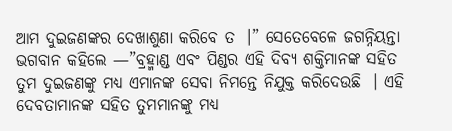ଆମ ଦୁଇଜଣଙ୍କର ଦେଖାଶୁଣା କରିବେ ତ  ।” ସେତେବେଳେ ଜଗନ୍ନିୟନ୍ତା ଭଗବାନ କହିଲେ —”ବ୍ରହ୍ମାଣ୍ଡ ଏବଂ ପିଣ୍ଡର ଏହି ଦିବ୍ୟ ଶକ୍ତିମାନଙ୍କ ସହିତ ତୁମ ଦୁଇଜଣଙ୍କୁ ମଧ୍ୟ ଏମାନଙ୍କ ସେବା ନିମନ୍ତେ ନିଯୁକ୍ତ କରିଦେଉଛି  । ଏହି ଦେବତାମାନଙ୍କ ସହିତ ତୁମମାନଙ୍କୁ ମଧ୍ୟ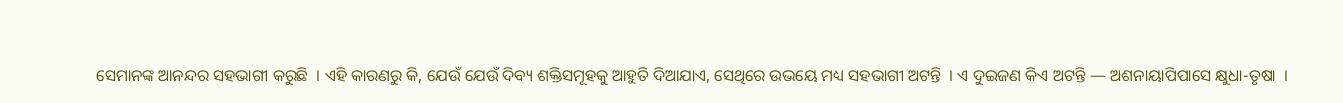ସେମାନଙ୍କ ଆନନ୍ଦର ସହଭାଗୀ କରୁଛି  । ଏହି କାରଣରୁ କି, ଯେଉଁ ଯେଉଁ ଦିବ୍ୟ ଶକ୍ତିସମୂହକୁ ଆହୁତି ଦିଆଯାଏ, ସେଥିରେ ଉଭୟେ ମଧ୍ୟ ସହଭାଗୀ ଅଟନ୍ତି  । ଏ ଦୁଇଜଣ କିଏ ଅଟନ୍ତି — ଅଶନାୟାପିପାସେ କ୍ଷୁଧା-ତୃଷା  ।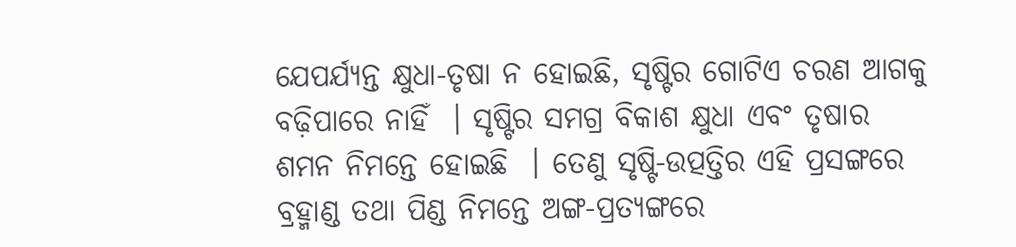ଯେପର୍ଯ୍ୟନ୍ତ କ୍ଷୁଧା-ତୃଷା ନ ହୋଇଛି, ସୃଷ୍ଟିର ଗୋଟିଏ ଚରଣ ଆଗକୁ ବଢ଼ିପାରେ ନାହିଁ  । ସୃଷ୍ଟିର ସମଗ୍ର ବିକାଶ କ୍ଷୁଧା ଏବଂ ତୃଷାର ଶମନ ନିମନ୍ତେ ହୋଇଛି  । ତେଣୁ ସୃଷ୍ଟି-ଉତ୍ପତ୍ତିର ଏହି ପ୍ରସଙ୍ଗରେ ବ୍ରହ୍ମାଣ୍ଡ ତଥା ପିଣ୍ଡ ନିମନ୍ତେ ଅଙ୍ଗ-ପ୍ରତ୍ୟଙ୍ଗରେ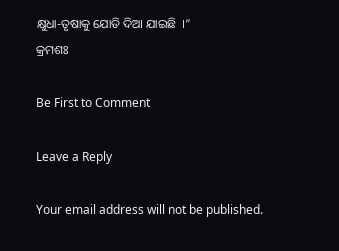କ୍ଷୁଧା-ତୃଷାକୁ ଯୋଡି ଦିଆ ଯାଇଛି  ।”
କ୍ରମଶଃ

Be First to Comment

Leave a Reply

Your email address will not be published.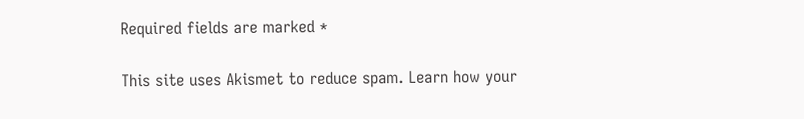Required fields are marked *

This site uses Akismet to reduce spam. Learn how your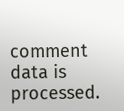comment data is processed.